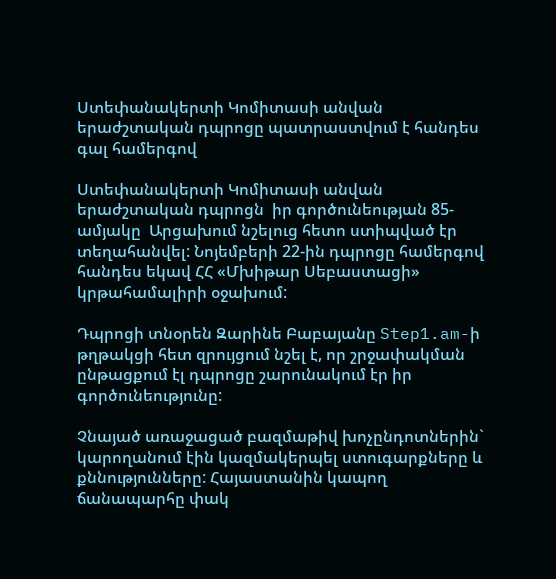Ստեփանակերտի Կոմիտասի անվան երաժշտական դպրոցը պատրաստվում է հանդես գալ համերգով

Ստեփանակերտի Կոմիտասի անվան երաժշտական դպրոցն  իր գործունեության 85-ամյակը  Արցախում նշելուց հետո ստիպված էր տեղահանվել: Նոյեմբերի 22-ին դպրոցը համերգով հանդես եկավ ՀՀ «Մխիթար Սեբաստացի» կրթահամալիրի օջախում:

Դպրոցի տնօրեն Զարինե Բաբայանը Step1.am-ի թղթակցի հետ զրույցում նշել է, որ շրջափակման ընթացքում էլ դպրոցը շարունակում էր իր գործունեությունը:

Չնայած առաջացած բազմաթիվ խոչընդոտներին` կարողանում էին կազմակերպել ստուգարքները և քննությունները: Հայաստանին կապող ճանապարհը փակ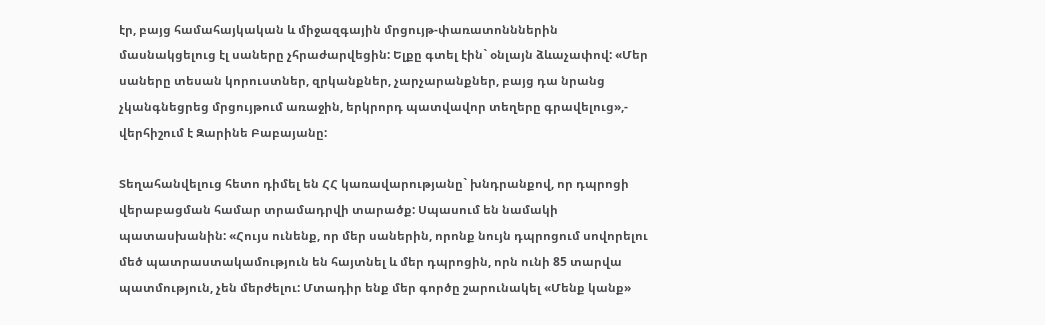էր, բայց համահայկական և միջազգային մրցույթ-փառատոնններին  մասնակցելուց էլ սաները չհրաժարվեցին: Ելքը գտել էին` օնլայն ձևաչափով: «Մեր սաները տեսան կորուստներ, զրկանքներ, չարչարանքներ, բայց դա նրանց չկանգնեցրեց մրցույթում առաջին, երկրորդ պատվավոր տեղերը գրավելուց»,- վերհիշում է Զարինե Բաբայանը:

Տեղահանվելուց հետո դիմել են ՀՀ կառավարությանը` խնդրանքով, որ դպրոցի վերաբացման համար տրամադրվի տարածք: Սպասում են նամակի պատասխանին: «Հույս ունենք, որ մեր սաներին, որոնք նույն դպրոցում սովորելու մեծ պատրաստակամություն են հայտնել և մեր դպրոցին, որն ունի 85 տարվա պատմություն, չեն մերժելու: Մտադիր ենք մեր գործը շարունակել «Մենք կանք»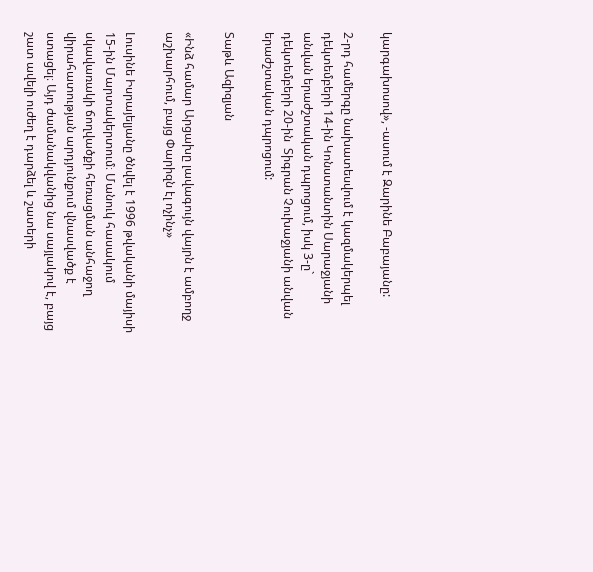կարգախոսով», -ասում է Զարինե Բաբայանը:

2-րդ համերգը նախատեսվում է կազմակերպել դեկտեմբերի 14-ին Կոնստանտին Սարաջյանի անվան երաժշտական դպրոցում, իսկ 3-ը` դեկտեմբերի 20-ին  Տիգրան Չուխաջյանի անվան  երաժշտական դպրոցում:

Տաթև Ազիզյան

«Ինձ համար Արցախը լավագույն վայրն է ամբողջ աշխարհում, բայց Փարիզն էլ ոչինչ»

Լուսինե Իսրայելյանը ծնվել է 1996 թվականի մայիսի 15-ին Մարտակերտում։ Մանուկ հասակում սկավառակի ճողվածքի հեռացման անհաջող վիրահատության արդյունքում վնասվածք է ստացել։ Այդ ժամանակվանից նա սայլակով է, բայց շատ ավելի ուժեղ է դարձել և շատերի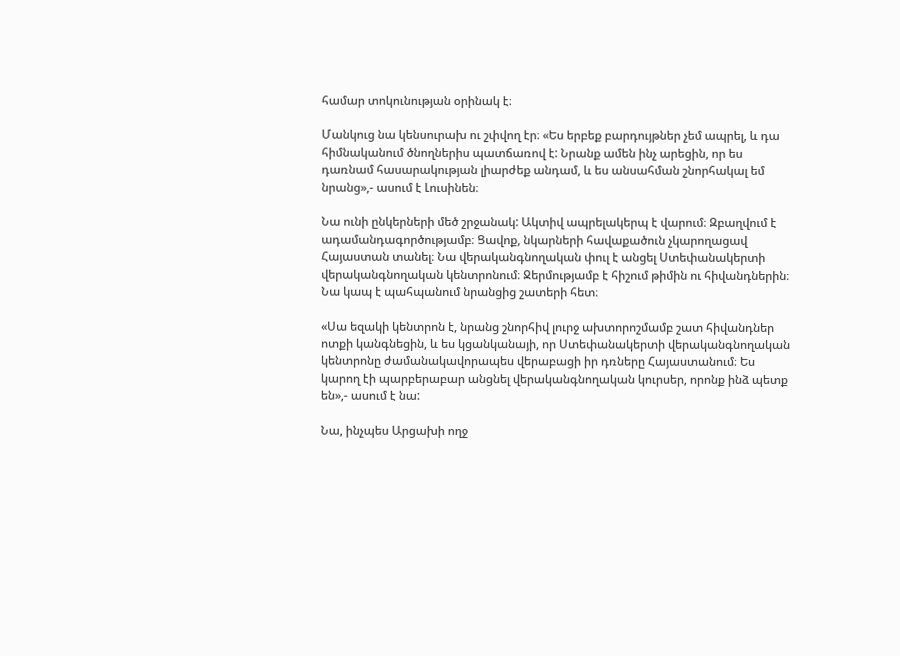համար տոկունության օրինակ է։

Մանկուց նա կենսուրախ ու շփվող էր։ «Ես երբեք բարդույթներ չեմ ապրել, և դա հիմնականում ծնողներիս պատճառով է: Նրանք ամեն ինչ արեցին, որ ես դառնամ հասարակության լիարժեք անդամ, և ես անսահման շնորհակալ եմ նրանց»,- ասում է Լուսինեն։

Նա ունի ընկերների մեծ շրջանակ: Ակտիվ ապրելակերպ է վարում։ Զբաղվում է ադամանդագործությամբ։ Ցավոք, նկարների հավաքածուն չկարողացավ Հայաստան տանել։ Նա վերականգնողական փուլ է անցել Ստեփանակերտի վերականգնողական կենտրոնում։ Ջերմությամբ է հիշում թիմին ու հիվանդներին։ Նա կապ է պահպանում նրանցից շատերի հետ։

«Սա եզակի կենտրոն է, նրանց շնորհիվ լուրջ ախտորոշմամբ շատ հիվանդներ ոտքի կանգնեցին, և ես կցանկանայի, որ Ստեփանակերտի վերականգնողական կենտրոնը ժամանակավորապես վերաբացի իր դռները Հայաստանում։ Ես կարող էի պարբերաբար անցնել վերականգնողական կուրսեր, որոնք ինձ պետք են»,- ասում է նա:

Նա, ինչպես Արցախի ողջ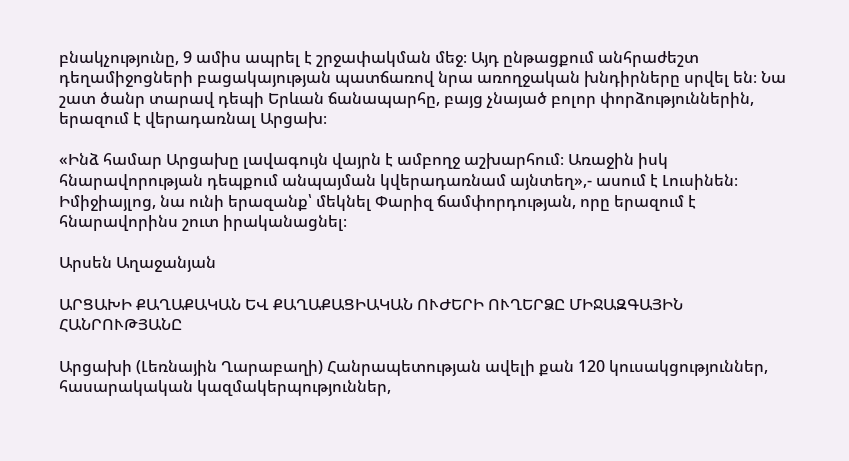բնակչությունը, 9 ամիս ապրել է շրջափակման մեջ։ Այդ ընթացքում անհրաժեշտ դեղամիջոցների բացակայության պատճառով նրա առողջական խնդիրները սրվել են։ Նա շատ ծանր տարավ դեպի Երևան ճանապարհը, բայց չնայած բոլոր փորձություններին, երազում է վերադառնալ Արցախ։

«Ինձ համար Արցախը լավագույն վայրն է ամբողջ աշխարհում։ Առաջին իսկ հնարավորության դեպքում անպայման կվերադառնամ այնտեղ»,- ասում է Լուսինեն։ Իմիջիայլոց, նա ունի երազանք՝ մեկնել Փարիզ ճամփորդության, որը երազում է հնարավորինս շուտ իրականացնել։

Արսեն Աղաջանյան

ԱՐՑԱԽԻ ՔԱՂԱՔԱԿԱՆ ԵՎ ՔԱՂԱՔԱՑԻԱԿԱՆ ՈՒԺԵՐԻ ՈՒՂԵՐՁԸ ՄԻՋԱԶԳԱՅԻՆ ՀԱՆՐՈՒԹՅԱՆԸ

Արցախի (Լեռնային Ղարաբաղի) Հանրապետության ավելի քան 120 կուսակցություններ, հասարակական կազմակերպություններ,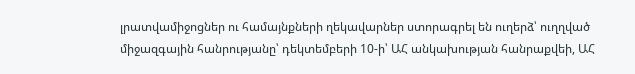լրատվամիջոցներ ու համայնքների ղեկավարներ ստորագրել են ուղերձ՝ ուղղված միջազգային հանրությանը՝ դեկտեմբերի 10-ի՝ ԱՀ անկախության հանրաքվեի, ԱՀ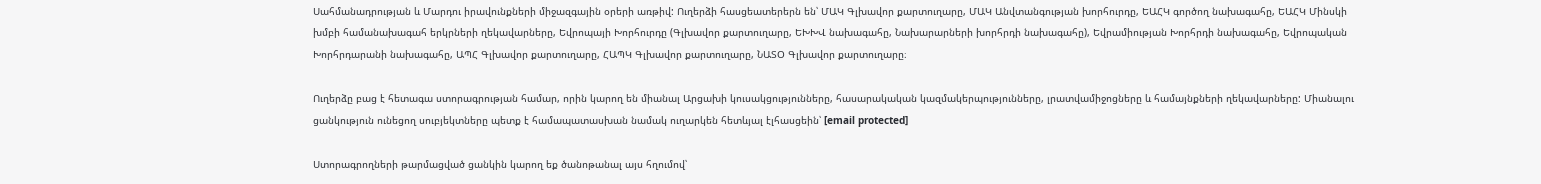Սահմանադրության և Մարդու իրավունքների միջազգային օրերի առթիվ: Ուղերձի հասցեատերերն են՝ ՄԱԿ Գլխավոր քարտուղարը, ՄԱԿ Անվտանգության խորհուրդը, ԵԱՀԿ գործող նախագահը, ԵԱՀԿ Մինսկի խմբի համանախագահ երկրների ղեկավարները, Եվրոպայի Խորհուրդը (Գլխավոր քարտուղարը, ԵԽԽՎ նախագահը, Նախարարների խորհրդի նախագահը), Եվրամիության Խորհրդի նախագահը, Եվրոպական Խորհրդարանի նախագահը, ԱՊՀ Գլխավոր քարտուղարը, ՀԱՊԿ Գլխավոր քարտուղարը, ՆԱՏՕ Գլխավոր քարտուղարը։

Ուղերձը բաց է հետագա ստորագրության համար, որին կարող են միանալ Արցախի կուսակցությունները, հասարակական կազմակերպությունները, լրատվամիջոցները և համայնքների ղեկավարները: Միանալու ցանկություն ունեցող սուբյեկտները պետք է համապատասխան նամակ ուղարկեն հետևյալ էլհասցեին՝ [email protected]

Ստորագրողների թարմացված ցանկին կարող եք ծանոթանալ այս հղումով՝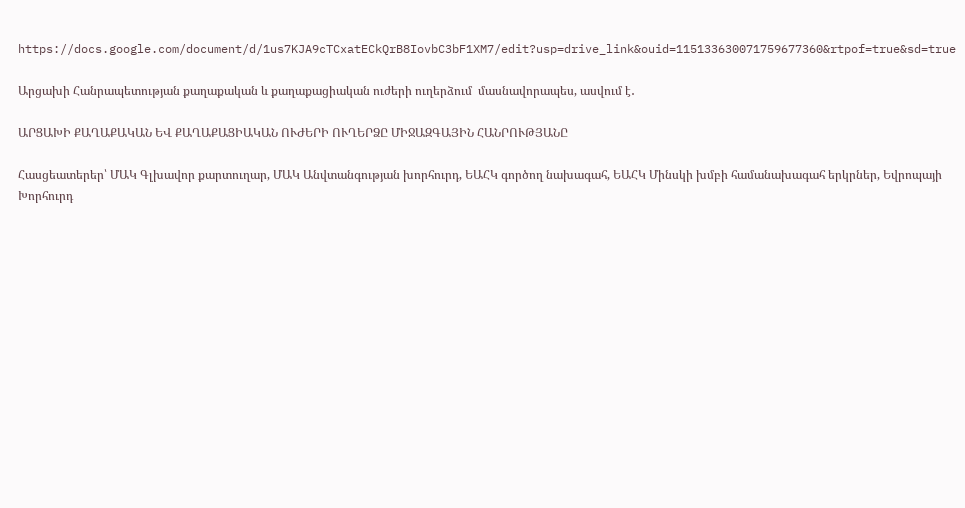https://docs.google.com/document/d/1us7KJA9cTCxatECkQrB8IovbC3bF1XM7/edit?usp=drive_link&ouid=115133630071759677360&rtpof=true&sd=true

Արցախի Հանրապետության քաղաքական և քաղաքացիական ուժերի ուղերձում  մասնավորապես, ասվում է․

ԱՐՑԱԽԻ ՔԱՂԱՔԱԿԱՆ ԵՎ ՔԱՂԱՔԱՑԻԱԿԱՆ ՈՒԺԵՐԻ ՈՒՂԵՐՁԸ ՄԻՋԱԶԳԱՅԻՆ ՀԱՆՐՈՒԹՅԱՆԸ

Հասցեատերեր՝ ՄԱԿ Գլխավոր քարտուղար, ՄԱԿ Անվտանգության խորհուրդ, ԵԱՀԿ գործող նախագահ, ԵԱՀԿ Մինսկի խմբի համանախագահ երկրներ, Եվրոպայի Խորհուրդ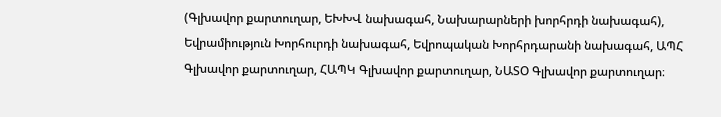(Գլխավոր քարտուղար, ԵԽԽՎ նախագահ, Նախարարների խորհրդի նախագահ), Եվրամիություն Խորհուրդի նախագահ, Եվրոպական Խորհրդարանի նախագահ, ԱՊՀ Գլխավոր քարտուղար, ՀԱՊԿ Գլխավոր քարտուղար, ՆԱՏՕ Գլխավոր քարտուղար։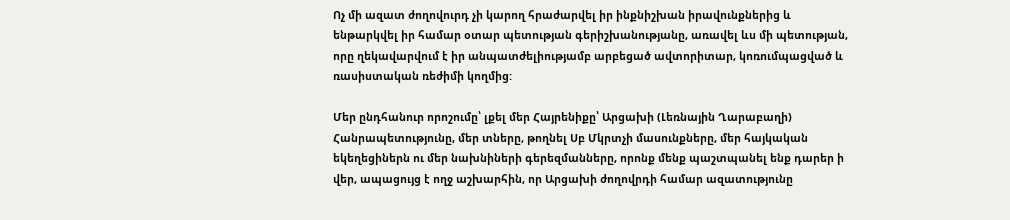Ոչ մի ազատ ժողովուրդ չի կարող հրաժարվել իր ինքնիշխան իրավունքներից և ենթարկվել իր համար օտար պետության գերիշխանությանը, առավել ևս մի պետության, որը ղեկավարվում է իր անպատժելիությամբ արբեցած ավտորիտար, կոռումպացված և ռասիստական ռեժիմի կողմից:

Մեր ընդհանուր որոշումը՝ լքել մեր Հայրենիքը՝ Արցախի (Լեռնային Ղարաբաղի) Հանրապետությունը, մեր տները, թողնել Սբ Մկրտչի մասունքները, մեր հայկական եկեղեցիներն ու մեր նախնիների գերեզմանները, որոնք մենք պաշտպանել ենք դարեր ի վեր, ապացույց է ողջ աշխարհին, որ Արցախի ժողովրդի համար ազատությունը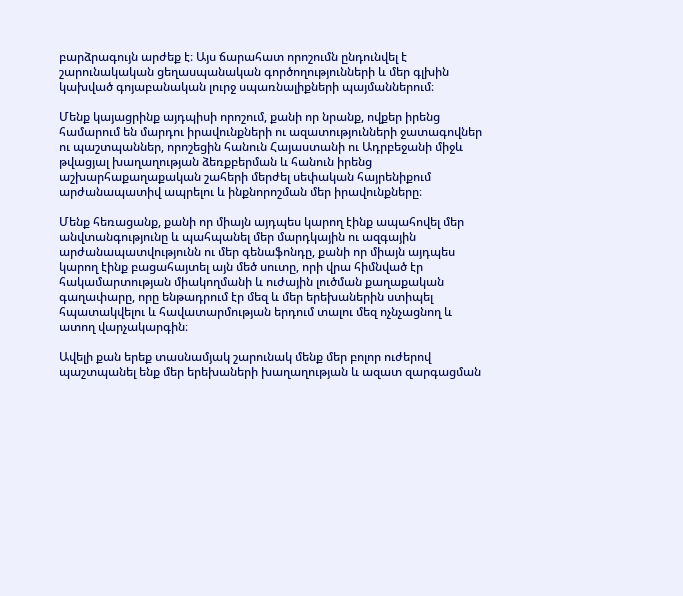բարձրագույն արժեք է։ Այս ճարահատ որոշումն ընդունվել է շարունակական ցեղասպանական գործողությունների և մեր գլխին կախված գոյաբանական լուրջ սպառնալիքների պայմաններում։

Մենք կայացրինք այդպիսի որոշում, քանի որ նրանք, ովքեր իրենց համարում են մարդու իրավունքների ու ազատությունների ջատագովներ ու պաշտպաններ, որոշեցին հանուն Հայաստանի ու Ադրբեջանի միջև թվացյալ խաղաղության ձեռքբերման և հանուն իրենց աշխարհաքաղաքական շահերի մերժել սեփական հայրենիքում արժանապատիվ ապրելու և ինքնորոշման մեր իրավունքները։

Մենք հեռացանք, քանի որ միայն այդպես կարող էինք ապահովել մեր անվտանգությունը և պահպանել մեր մարդկային ու ազգային արժանապատվությունն ու մեր գենաֆոնդը, քանի որ միայն այդպես կարող էինք բացահայտել այն մեծ սուտը, որի վրա հիմնված էր հակամարտության միակողմանի և ուժային լուծման քաղաքական գաղափարը, որը ենթադրում էր մեզ և մեր երեխաներին ստիպել հպատակվելու և հավատարմության երդում տալու մեզ ոչնչացնող և ատող վարչակարգին։

Ավելի քան երեք տասնամյակ շարունակ մենք մեր բոլոր ուժերով պաշտպանել ենք մեր երեխաների խաղաղության և ազատ զարգացման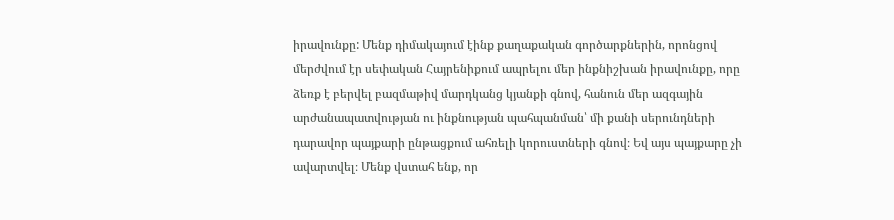իրավունքը: Մենք դիմակայում էինք քաղաքական գործարքներին, որոնցով մերժվում էր սեփական Հայրենիքում ապրելու մեր ինքնիշխան իրավունքը, որը ձեռք է բերվել բազմաթիվ մարդկանց կյանքի գնով, հանուն մեր ազգային արժանապատվության ու ինքնության պահպանման՝ մի քանի սերունդների դարավոր պայքարի ընթացքում ահռելի կորուստների գնով։ Եվ այս պայքարը չի ավարտվել։ Մենք վստահ ենք, որ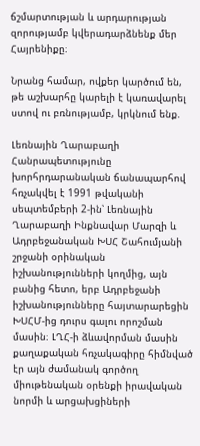ճշմարտության և արդարության զորությամբ կվերադարձնենք մեր Հայրենիքը։

Նրանց համար, ովքեր կարծում են, թե աշխարհը կարելի է կառավարել ստով ու բռնությամբ, կրկնում ենք.

Լեռնային Ղարաբաղի Հանրապետությունը խորհրդարանական ճանապարհով հռչակվել է 1991 թվականի սեպտեմբերի 2-ին՝ Լեռնային Ղարաբաղի Ինքնավար Մարզի և Ադրբեջանական ԽՍՀ Շահումյանի շրջանի օրինական իշխանությունների կողմից, այն բանից հետո, երբ Ադրբեջանի իշխանությունները հայտարարեցին ԽՍՀՄ-ից դուրս գալու որոշման մասին։ ԼՂՀ-ի ձևավորման մասին քաղաքական հռչակագիրը հիմնված էր այն ժամանակ գործող միութենական օրենքի իրավական նորմի և արցախցիների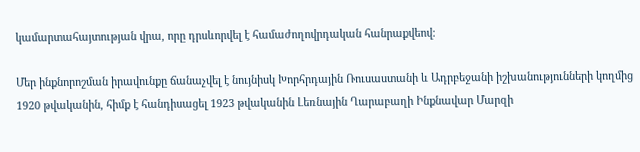կամարտահայտության վրա, որը դրսևորվել է համաժողովրդական հանրաքվեով։

Մեր ինքնորոշման իրավունքը ճանաչվել է նույնիսկ Խորհրդային Ռուսաստանի և Ադրբեջանի իշխանությունների կողմից 1920 թվականին, հիմք է հանդիսացել 1923 թվականին Լեռնային Ղարաբաղի Ինքնավար Մարզի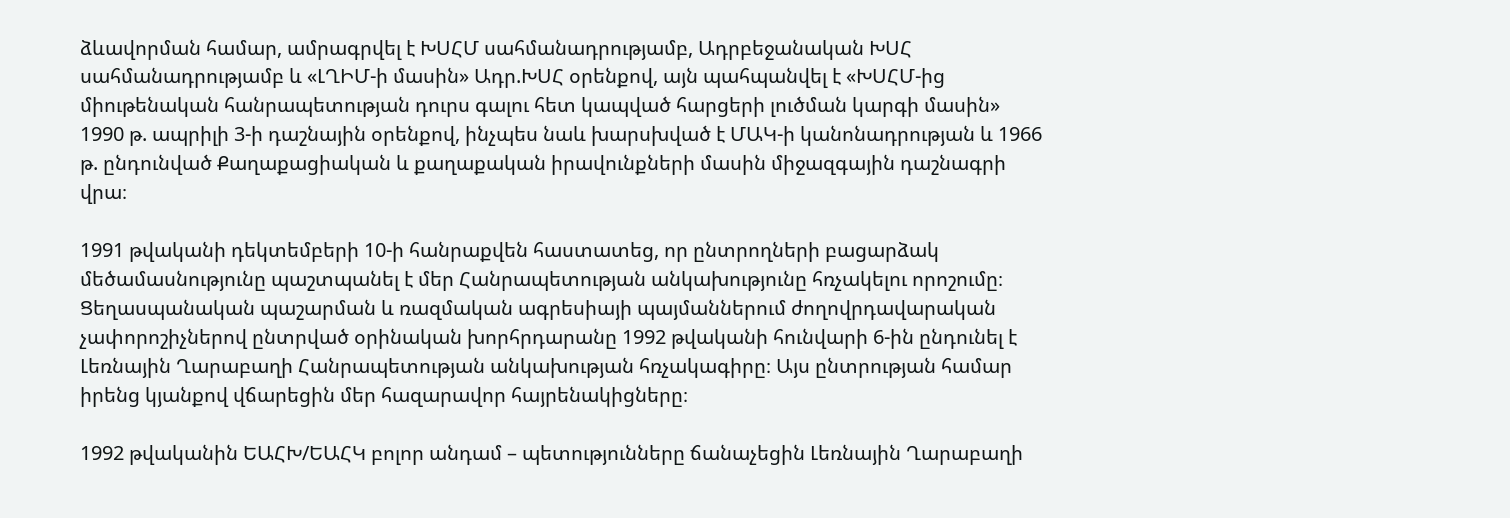ձևավորման համար, ամրագրվել է ԽՍՀՄ սահմանադրությամբ, Ադրբեջանական ԽՍՀ սահմանադրությամբ և «ԼՂԻՄ-ի մասին» Ադր.ԽՍՀ օրենքով, այն պահպանվել է «ԽՍՀՄ-ից միութենական հանրապետության դուրս գալու հետ կապված հարցերի լուծման կարգի մասին» 1990 թ. ապրիլի 3-ի դաշնային օրենքով, ինչպես նաև խարսխված է ՄԱԿ-ի կանոնադրության և 1966 թ. ընդունված Քաղաքացիական և քաղաքական իրավունքների մասին միջազգային դաշնագրի վրա։

1991 թվականի դեկտեմբերի 10-ի հանրաքվեն հաստատեց, որ ընտրողների բացարձակ մեծամասնությունը պաշտպանել է մեր Հանրապետության անկախությունը հռչակելու որոշումը։ Ցեղասպանական պաշարման և ռազմական ագրեսիայի պայմաններում ժողովրդավարական չափորոշիչներով ընտրված օրինական խորհրդարանը 1992 թվականի հունվարի 6-ին ընդունել է Լեռնային Ղարաբաղի Հանրապետության անկախության հռչակագիրը։ Այս ընտրության համար իրենց կյանքով վճարեցին մեր հազարավոր հայրենակիցները։

1992 թվականին ԵԱՀԽ/ԵԱՀԿ բոլոր անդամ – պետությունները ճանաչեցին Լեռնային Ղարաբաղի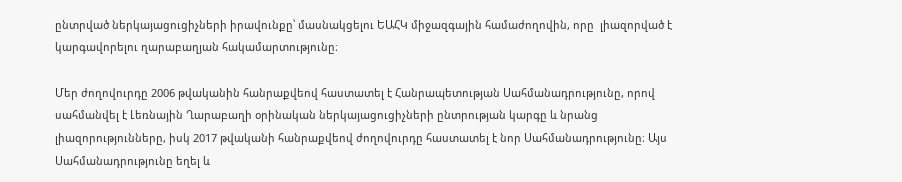ընտրված ներկայացուցիչների իրավունքը՝ մասնակցելու ԵԱՀԿ միջազգային համաժողովին, որը  լիազորված է կարգավորելու ղարաբաղյան հակամարտությունը։

Մեր ժողովուրդը 2006 թվականին հանրաքվեով հաստատել է Հանրապետության Սահմանադրությունը, որով սահմանվել է Լեռնային Ղարաբաղի օրինական ներկայացուցիչների ընտրության կարգը և նրանց լիազորությունները, իսկ 2017 թվականի հանրաքվեով ժողովուրդը հաստատել է նոր Սահմանադրությունը։ Այս Սահմանադրությունը եղել և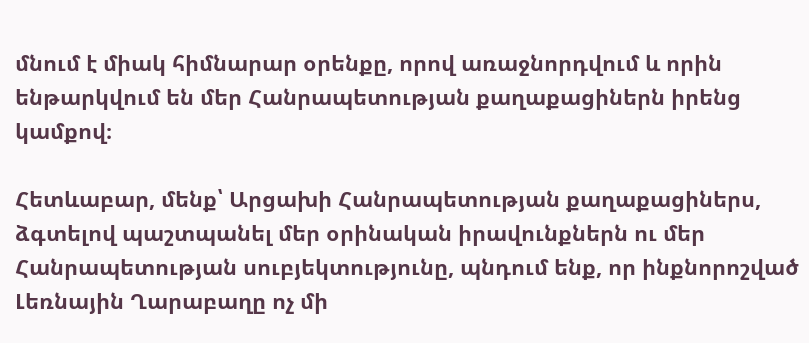մնում է միակ հիմնարար օրենքը, որով առաջնորդվում և որին ենթարկվում են մեր Հանրապետության քաղաքացիներն իրենց կամքով։

Հետևաբար, մենք՝ Արցախի Հանրապետության քաղաքացիներս, ձգտելով պաշտպանել մեր օրինական իրավունքներն ու մեր Հանրապետության սուբյեկտությունը, պնդում ենք, որ ինքնորոշված Լեռնային Ղարաբաղը ոչ մի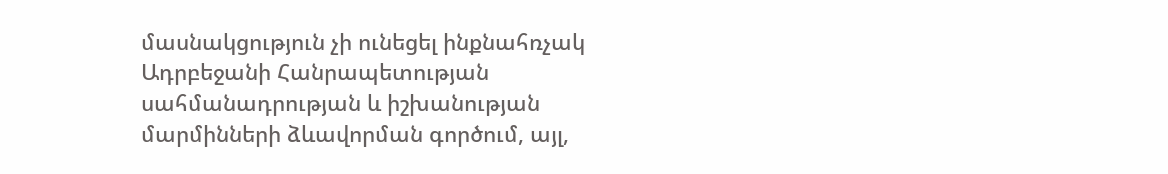մասնակցություն չի ունեցել ինքնահռչակ Ադրբեջանի Հանրապետության սահմանադրության և իշխանության մարմինների ձևավորման գործում, այլ,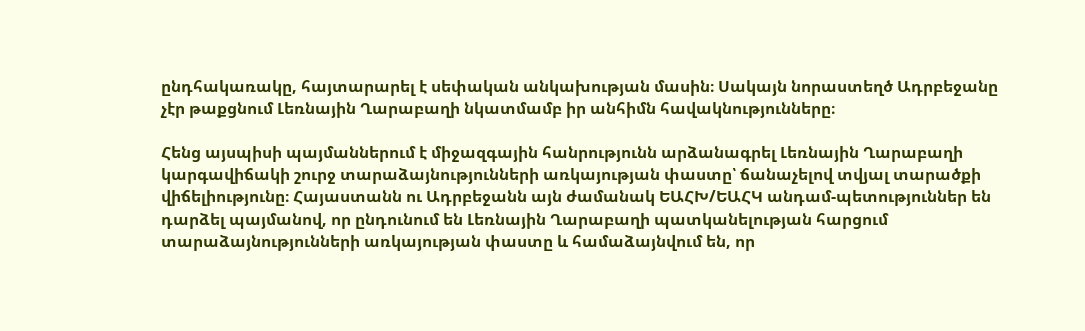ընդհակառակը, հայտարարել է սեփական անկախության մասին։ Սակայն նորաստեղծ Ադրբեջանը չէր թաքցնում Լեռնային Ղարաբաղի նկատմամբ իր անհիմն հավակնությունները։

Հենց այսպիսի պայմաններում է միջազգային հանրությունն արձանագրել Լեռնային Ղարաբաղի կարգավիճակի շուրջ տարաձայնությունների առկայության փաստը՝ ճանաչելով տվյալ տարածքի վիճելիությունը։ Հայաստանն ու Ադրբեջանն այն ժամանակ ԵԱՀԽ/ԵԱՀԿ անդամ-պետություններ են դարձել պայմանով, որ ընդունում են Լեռնային Ղարաբաղի պատկանելության հարցում տարաձայնությունների առկայության փաստը և համաձայնվում են, որ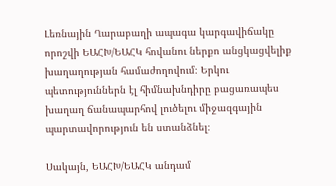Լեռնային Ղարաբաղի ապագա կարգավիճակը որոշվի ԵԱՀԽ/ԵԱՀԿ հովանու ներքո անցկացվելիք խաղաղության համաժողովում։ Երկու պետություններն էլ հիմնախնդիրը բացառապես խաղաղ ճանապարհով լուծելու միջազգային պարտավորություն են ստանձնել։

Սակայն, ԵԱՀԽ/ԵԱՀԿ անդամ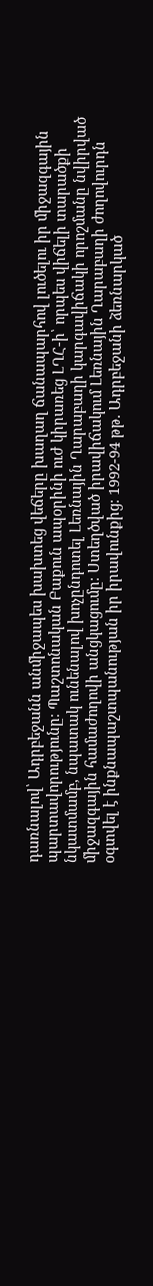դառնալով՝ Ադրբեջանն անմիջապես խախտեց վեճերը խաղաղ ճանապարհով լուծելու իր միջազգային պարտավորությունը։ Պաշտոնական Բաքուն ապօրինի ուժ կիրառեց ԼՂՀ-ի՝ որպես վիճելի տարածքի նկատմամբ, նպատակ ունենալով խոչընդոտել Լեռնային Ղարաբաղի կարգավիճակի որոշմանը նվիրված միջազգային համաժողովի անցկացումը։ Ստեղծված իրավիճակում Լեռնային Ղարաբաղի ժողովուրդն օգտվել է ինքնապաշտպանության իր իրավունքից։ 1992-94 թթ. Ադրբեջանի ձեռնարկած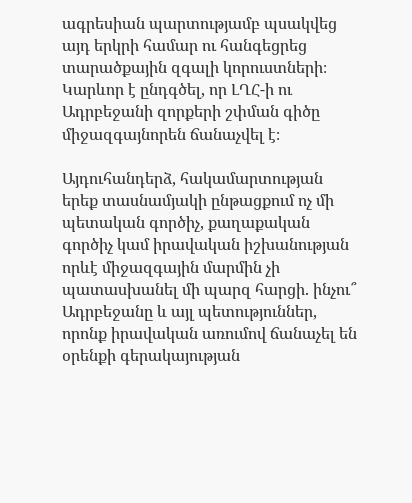ագրեսիան պարտությամբ պսակվեց այդ երկրի համար ու հանգեցրեց տարածքային զգալի կորուստների։ Կարևոր է ընդգծել, որ ԼՂՀ-ի ու Ադրբեջանի զորքերի շփման գիծը միջազգայնորեն ճանաչվել է։

Այդուհանդերձ, հակամարտության երեք տասնամյակի ընթացքում ոչ մի պետական գործիչ, քաղաքական գործիչ կամ իրավական իշխանության որևէ միջազգային մարմին չի պատասխանել մի պարզ հարցի. ինչու՞ Ադրբեջանը և այլ պետություններ, որոնք իրավական առումով ճանաչել են օրենքի գերակայության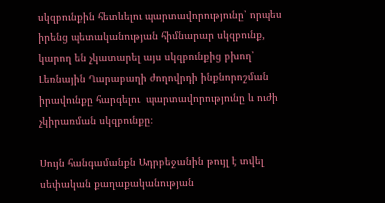սկզբունքին հետևելու պարտավորությունը՝ որպես իրենց պետականության հիմնարար սկզբունք, կարող են չկատարել այս սկզբունքից բխող՝ Լեռնային Ղարաբաղի ժողովրդի ինքնորոշման իրավունքը հարգելու  պարտավորությունը և ուժի չկիրառման սկզբունքը։

Սույն հանգամանքն Ադրբեջանին թույլ է տվել սեփական քաղաքականության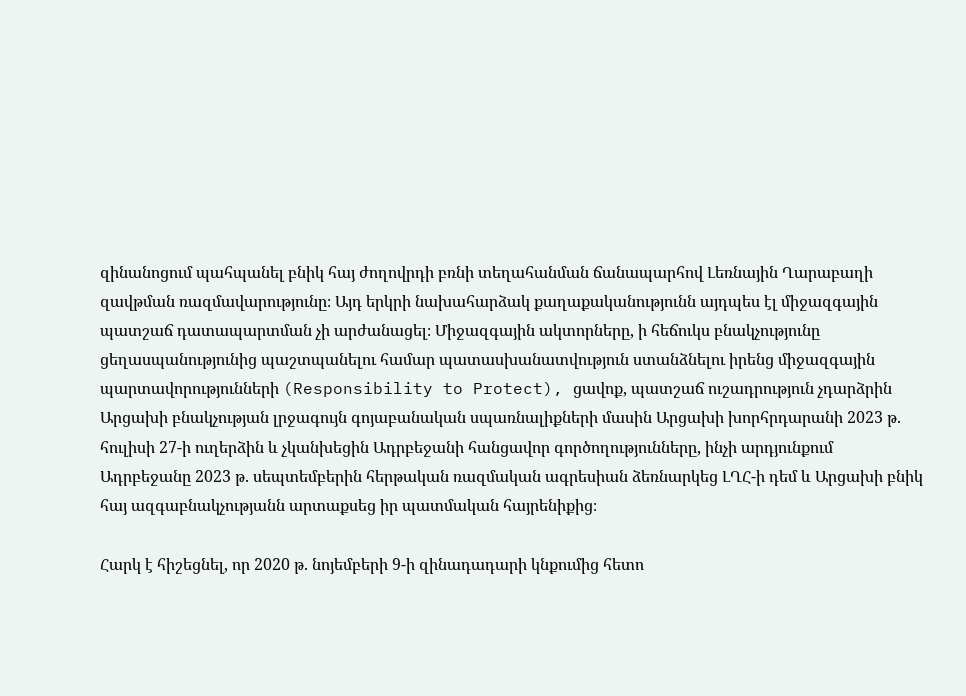զինանոցում պահպանել բնիկ հայ ժողովրդի բռնի տեղահանման ճանապարհով Լեռնային Ղարաբաղի զավթման ռազմավարությունը։ Այդ երկրի նախահարձակ քաղաքականությունն այդպես էլ միջազգային պատշաճ դատապարտման չի արժանացել։ Միջազգային ակտորները, ի հեճուկս բնակչությունը ցեղասպանությունից պաշտպանելու համար պատասխանատվություն ստանձնելու իրենց միջազգային պարտավորությունների (Responsibility to Protect), ցավոք, պատշաճ ուշադրություն չդարձրին Արցախի բնակչության լրջագույն գոյաբանական սպառնալիքների մասին Արցախի խորհրդարանի 2023 թ. հուլիսի 27-ի ուղերձին և չկանխեցին Ադրբեջանի հանցավոր գործողությունները, ինչի արդյունքում Ադրբեջանը 2023 թ. սեպտեմբերին հերթական ռազմական ագրեսիան ձեռնարկեց ԼՂՀ-ի դեմ և Արցախի բնիկ հայ ազգաբնակչությանն արտաքսեց իր պատմական հայրենիքից։

Հարկ է հիշեցնել, որ 2020 թ. նոյեմբերի 9-ի զինադադարի կնքումից հետո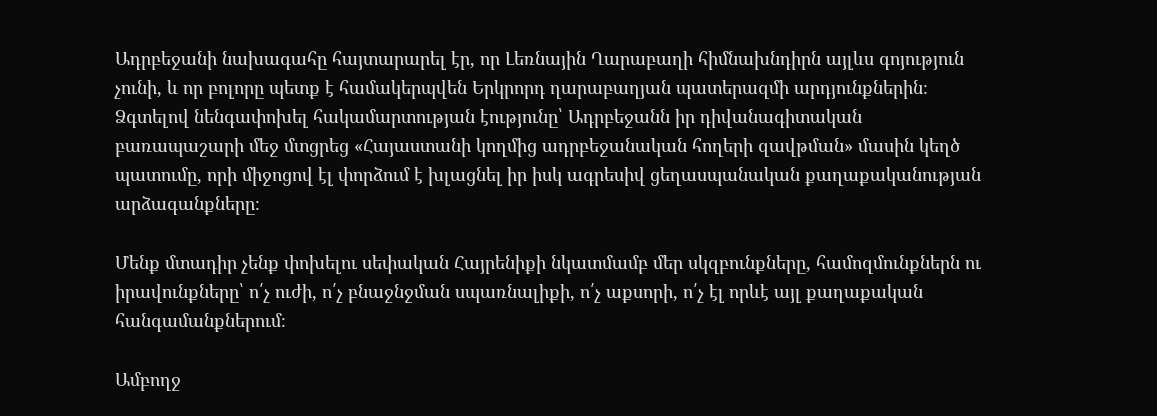Ադրբեջանի նախագահը հայտարարել էր, որ Լեռնային Ղարաբաղի հիմնախնդիրն այլևս գոյություն չունի, և որ բոլորը պետք է համակերպվեն Երկրորդ ղարաբաղյան պատերազմի արդյունքներին։ Ձգտելով նենգափոխել հակամարտության էությունը՝ Ադրբեջանն իր դիվանագիտական բառապաշարի մեջ մտցրեց «Հայաստանի կողմից ադրբեջանական հողերի զավթման» մասին կեղծ պատումը, որի միջոցով էլ փորձում է խլացնել իր իսկ ագրեսիվ ցեղասպանական քաղաքականության արձագանքները։

Մենք մտադիր չենք փոխելու սեփական Հայրենիքի նկատմամբ մեր սկզբունքները, համոզմունքներն ու իրավունքները՝ ո՛չ ուժի, ո՛չ բնաջնջման սպառնալիքի, ո՛չ աքսորի, ո՛չ էլ որևէ այլ քաղաքական հանգամանքներում։

Ամբողջ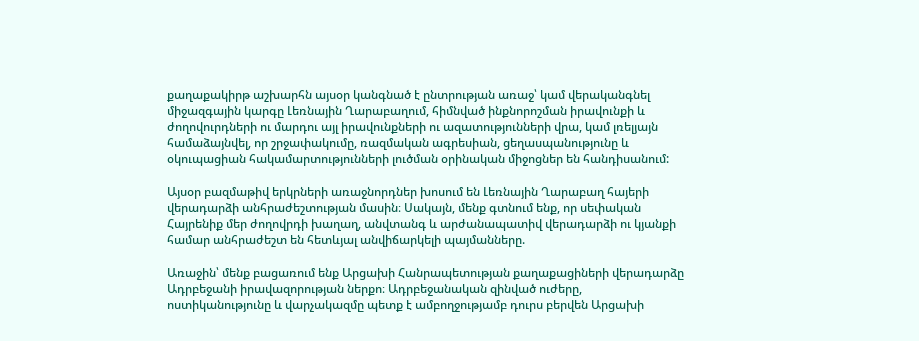քաղաքակիրթ աշխարհն այսօր կանգնած է ընտրության առաջ՝ կամ վերականգնել միջազգային կարգը Լեռնային Ղարաբաղում, հիմնված ինքնորոշման իրավունքի և ժողովուրդների ու մարդու այլ իրավունքների ու ազատությունների վրա, կամ լռելյայն համաձայնվել, որ շրջափակումը, ռազմական ագրեսիան, ցեղասպանությունը և օկուպացիան հակամարտությունների լուծման օրինական միջոցներ են հանդիսանում:

Այսօր բազմաթիվ երկրների առաջնորդներ խոսում են Լեռնային Ղարաբաղ հայերի վերադարձի անհրաժեշտության մասին։ Սակայն, մենք գտնում ենք, որ սեփական Հայրենիք մեր ժողովրդի խաղաղ, անվտանգ և արժանապատիվ վերադարձի ու կյանքի համար անհրաժեշտ են հետևյալ անվիճարկելի պայմանները.

Առաջին՝ մենք բացառում ենք Արցախի Հանրապետության քաղաքացիների վերադարձը Ադրբեջանի իրավազորության ներքո։ Ադրբեջանական զինված ուժերը,  ոստիկանությունը և վարչակազմը պետք է ամբողջությամբ դուրս բերվեն Արցախի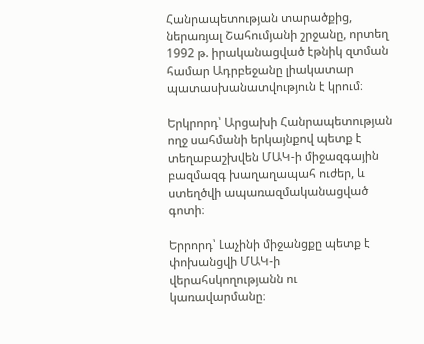Հանրապետության տարածքից, ներառյալ Շահումյանի շրջանը, որտեղ 1992 թ. իրականացված էթնիկ զտման համար Ադրբեջանը լիակատար պատասխանատվություն է կրում։

Երկրորդ՝ Արցախի Հանրապետության ողջ սահմանի երկայնքով պետք է տեղաբաշխվեն ՄԱԿ-ի միջազգային բազմազգ խաղաղապահ ուժեր, և ստեղծվի ապառազմականացված գոտի։

Երրորդ՝ Լաչինի միջանցքը պետք է փոխանցվի ՄԱԿ-ի վերահսկողությանն ու կառավարմանը։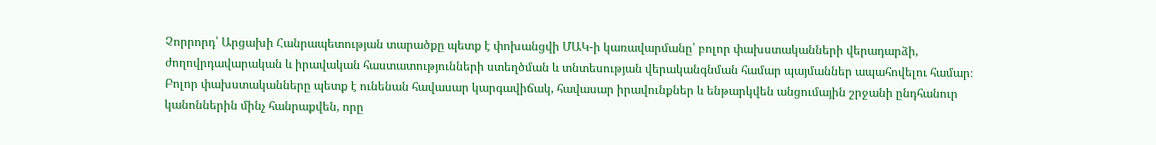Չորրորդ՝ Արցախի Հանրապետության տարածքը պետք է փոխանցվի ՄԱԿ-ի կառավարմանը՝ բոլոր փախստականների վերադարձի, ժողովրդավարական և իրավական հաստատությունների ստեղծման և տնտեսության վերականգնման համար պայմաններ ապահովելու համար։ Բոլոր փախստականները պետք է ունենան հավասար կարգավիճակ, հավասար իրավունքներ և ենթարկվեն անցումային շրջանի ընդհանուր կանոններին մինչ հանրաքվեն, որը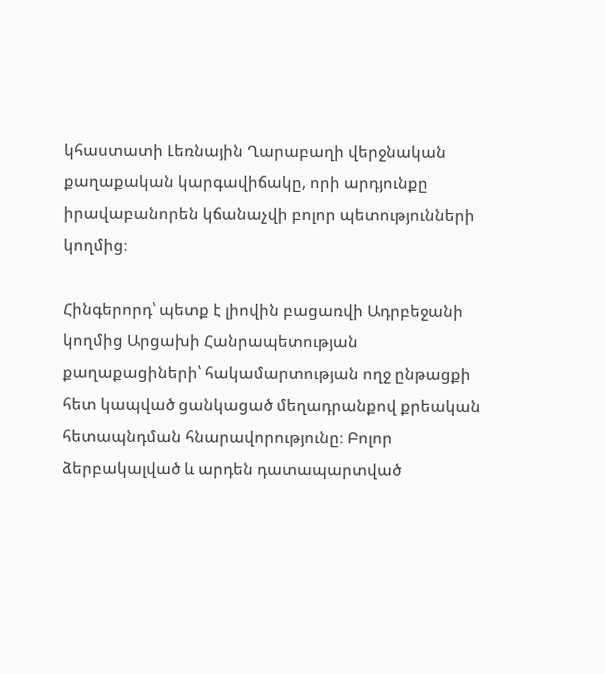կհաստատի Լեռնային Ղարաբաղի վերջնական քաղաքական կարգավիճակը, որի արդյունքը իրավաբանորեն կճանաչվի բոլոր պետությունների կողմից։

Հինգերորդ՝ պետք է լիովին բացառվի Ադրբեջանի կողմից Արցախի Հանրապետության քաղաքացիների՝ հակամարտության ողջ ընթացքի հետ կապված ցանկացած մեղադրանքով քրեական հետապնդման հնարավորությունը։ Բոլոր ձերբակալված և արդեն դատապարտված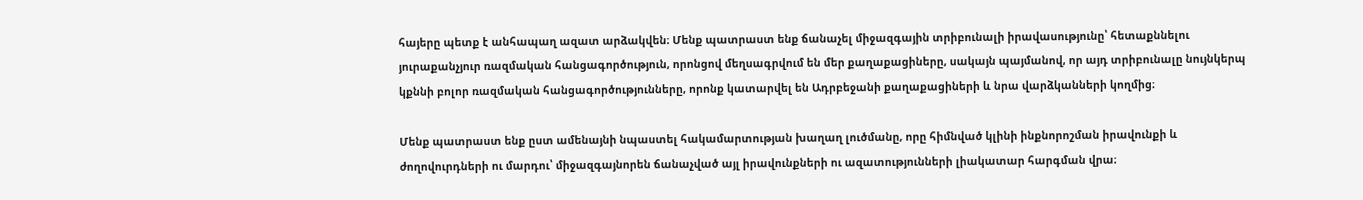հայերը պետք է անհապաղ ազատ արձակվեն։ Մենք պատրաստ ենք ճանաչել միջազգային տրիբունալի իրավասությունը՝ հետաքննելու յուրաքանչյուր ռազմական հանցագործություն, որոնցով մեղսագրվում են մեր քաղաքացիները, սակայն պայմանով, որ այդ տրիբունալը նույնկերպ կքննի բոլոր ռազմական հանցագործությունները, որոնք կատարվել են Ադրբեջանի քաղաքացիների և նրա վարձկանների կողմից։

Մենք պատրաստ ենք ըստ ամենայնի նպաստել հակամարտության խաղաղ լուծմանը, որը հիմնված կլինի ինքնորոշման իրավունքի և ժողովուրդների ու մարդու՝ միջազգայնորեն ճանաչված այլ իրավունքների ու ազատությունների լիակատար հարգման վրա։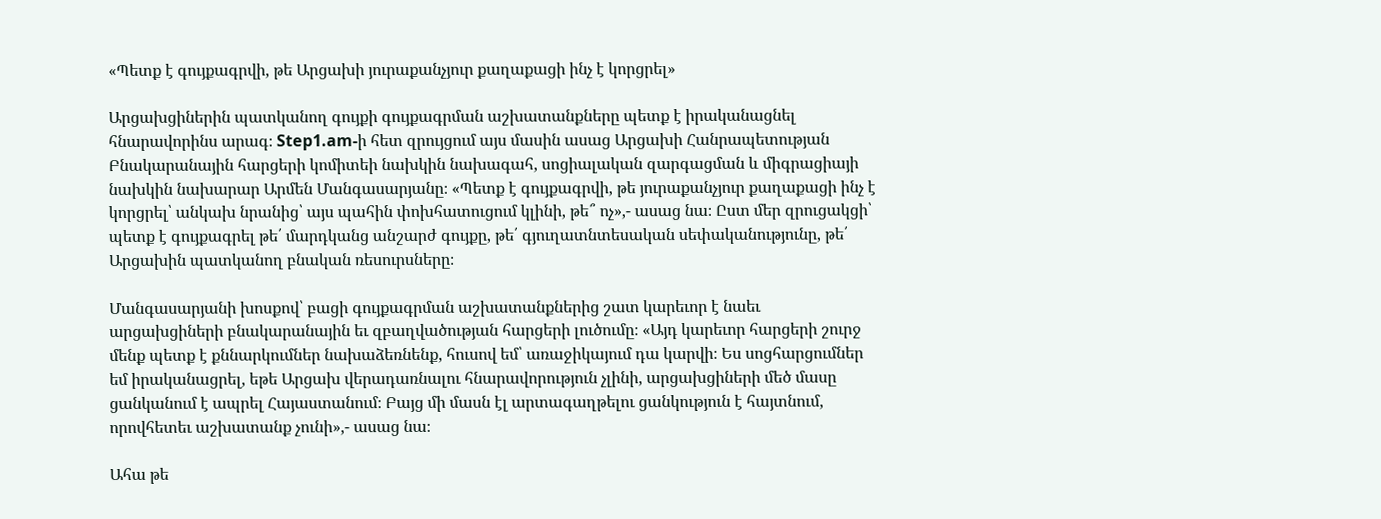«Պետք է գույքագրվի, թե Արցախի յուրաքանչյուր քաղաքացի ինչ է կորցրել»

Արցախցիներին պատկանող գույքի գույքագրման աշխատանքները պետք է իրականացնել հնարավորինս արագ։ Step1.am-ի հետ զրույցում այս մասին ասաց Արցախի Հանրապետության Բնակարանային հարցերի կոմիտեի նախկին նախագահ, սոցիալական զարգացման և միգրացիայի նախկին նախարար Արմեն Մանգասարյանը։ «Պետք է գույքագրվի, թե յուրաքանչյուր քաղաքացի ինչ է կորցրել՝ անկախ նրանից՝ այս պահին փոխհատուցում կլինի, թե՞ ոչ»,- ասաց նա։ Ըստ մեր զրուցակցի՝ պետք է գույքագրել թե՛ մարդկանց անշարժ գույքը, թե՛ գյուղատնտեսական սեփականությունը, թե՛ Արցախին պատկանող բնական ռեսուրսները։

Մանգասարյանի խոսքով՝ բացի գույքագրման աշխատանքներից շատ կարեւոր է նաեւ արցախցիների բնակարանային եւ զբաղվածության հարցերի լուծումը։ «Այդ կարեւոր հարցերի շուրջ մենք պետք է քննարկումներ նախաձեռնենք, հուսով եմ՝ առաջիկայում դա կարվի։ Ես սոցհարցումներ եմ իրականացրել, եթե Արցախ վերադառնալու հնարավորություն չլինի, արցախցիների մեծ մասը ցանկանում է ապրել Հայաստանում։ Բայց մի մասն էլ արտագաղթելու ցանկություն է հայտնում, որովհետեւ աշխատանք չունի»,- ասաց նա։

Ահա թե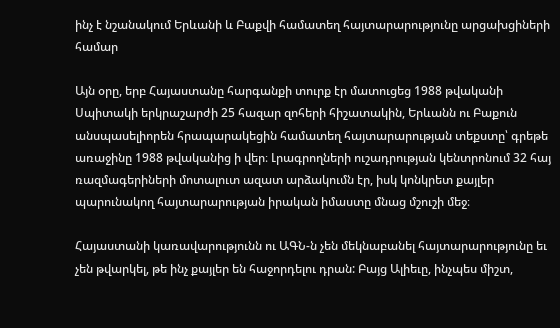ինչ է նշանակում Երևանի և Բաքվի համատեղ հայտարարությունը արցախցիների համար

Այն օրը, երբ Հայաստանը հարգանքի տուրք էր մատուցեց 1988 թվականի Սպիտակի երկրաշարժի 25 հազար զոհերի հիշատակին, Երևանն ու Բաքուն անսպասելիորեն հրապարակեցին համատեղ հայտարարության տեքստը՝ գրեթե առաջինը 1988 թվականից ի վեր։ Լրագրողների ուշադրության կենտրոնում 32 հայ ռազմագերիների մոտալուտ ազատ արձակումն էր, իսկ կոնկրետ քայլեր պարունակող հայտարարության իրական իմաստը մնաց մշուշի մեջ։

Հայաստանի կառավարությունն ու ԱԳՆ-ն չեն մեկնաբանել հայտարարությունը եւ չեն թվարկել, թե ինչ քայլեր են հաջորդելու դրան: Բայց Ալիեւը, ինչպես միշտ,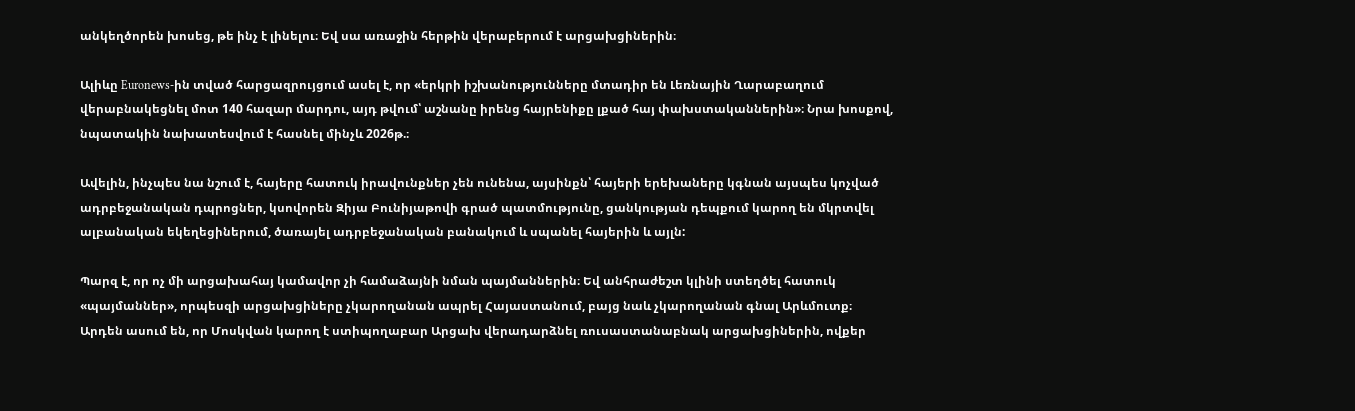անկեղծորեն խոսեց, թե ինչ է լինելու։ Եվ սա առաջին հերթին վերաբերում է արցախցիներին։

Ալիևը Euronews-ին տված հարցազրույցում ասել է, որ «երկրի իշխանությունները մտադիր են Լեռնային Ղարաբաղում վերաբնակեցնել մոտ 140 հազար մարդու, այդ թվում՝ աշնանը իրենց հայրենիքը լքած հայ փախստականներին»։ Նրա խոսքով, նպատակին նախատեսվում է հասնել մինչև 2026թ.։

Ավելին, ինչպես նա նշում է, հայերը հատուկ իրավունքներ չեն ունենա, այսինքն՝ հայերի երեխաները կգնան այսպես կոչված ադրբեջանական դպրոցներ, կսովորեն Զիյա Բունիյաթովի գրած պատմությունը, ցանկության դեպքում կարող են մկրտվել ալբանական եկեղեցիներում, ծառայել ադրբեջանական բանակում և սպանել հայերին և այլն:

Պարզ է, որ ոչ մի արցախահայ կամավոր չի համաձայնի նման պայմաններին։ Եվ անհրաժեշտ կլինի ստեղծել հատուկ «պայմաններ», որպեսզի արցախցիները չկարողանան ապրել Հայաստանում, բայց նաև չկարողանան գնալ Արևմուտք։ Արդեն ասում են, որ Մոսկվան կարող է ստիպողաբար Արցախ վերադարձնել ռուսաստանաբնակ արցախցիներին, ովքեր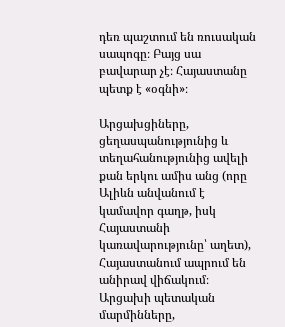դեռ պաշտում են ռուսական սապոգը։ Բայց սա բավարար չէ։ Հայաստանը պետք է «օգնի»։

Արցախցիները, ցեղասպանությունից և տեղահանությունից ավելի քան երկու ամիս անց (որը Ալիևն անվանում է կամավոր գաղթ, իսկ Հայաստանի կառավարությունը՝ աղետ), Հայաստանում ապրում են անիրավ վիճակում։ Արցախի պետական մարմինները,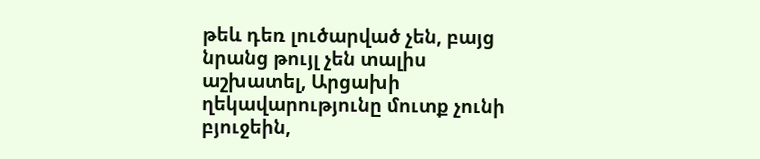թեև դեռ լուծարված չեն, բայց նրանց թույլ չեն տալիս աշխատել, Արցախի ղեկավարությունը մուտք չունի բյուջեին,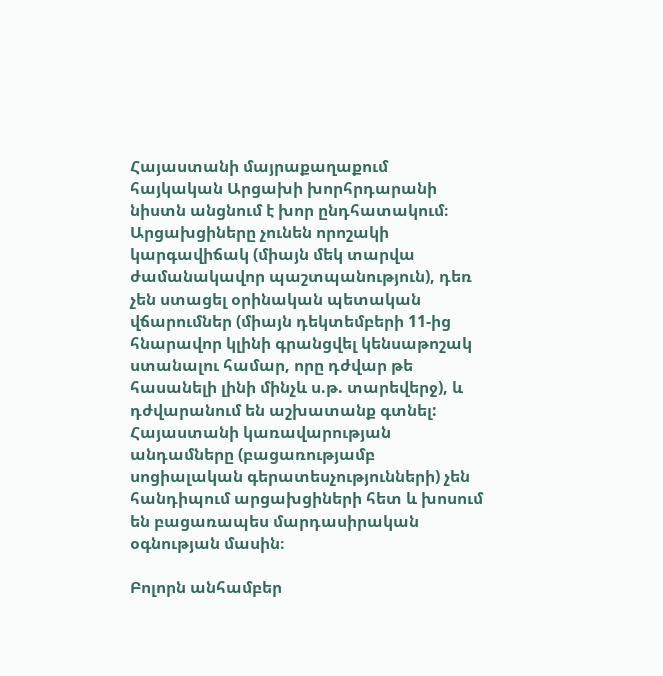Հայաստանի մայրաքաղաքում հայկական Արցախի խորհրդարանի նիստն անցնում է խոր ընդհատակում։ Արցախցիները չունեն որոշակի կարգավիճակ (միայն մեկ տարվա ժամանակավոր պաշտպանություն), դեռ չեն ստացել օրինական պետական վճարումներ (միայն դեկտեմբերի 11-ից հնարավոր կլինի գրանցվել կենսաթոշակ ստանալու համար, որը դժվար թե հասանելի լինի մինչև ս.թ. տարեվերջ), և դժվարանում են աշխատանք գտնել: Հայաստանի կառավարության անդամները (բացառությամբ սոցիալական գերատեսչությունների) չեն հանդիպում արցախցիների հետ և խոսում են բացառապես մարդասիրական օգնության մասին։

Բոլորն անհամբեր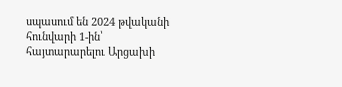սպասում են 2024 թվականի հունվարի 1-ին՝ հայտարարելու Արցախի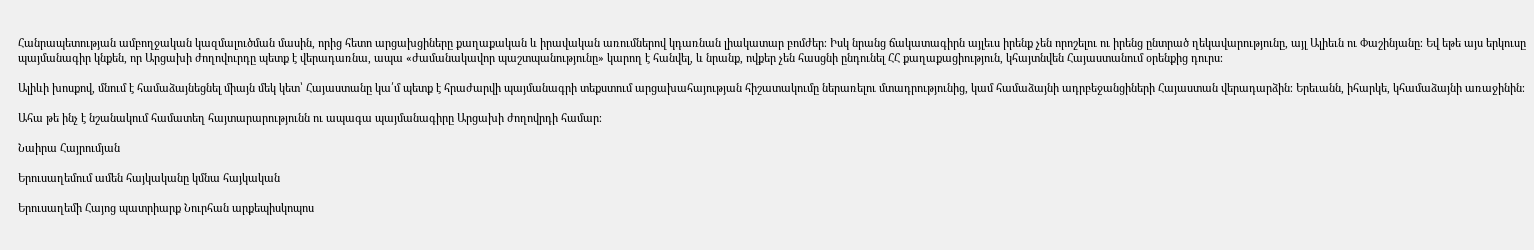Հանրապետության ամբողջական կազմալուծման մասին, որից հետո արցախցիները քաղաքական և իրավական առումներով կդառնան լիակատար բոմժեր։ Իսկ նրանց ճակատագիրն այլեւս իրենք չեն որոշելու ու իրենց ընտրած ղեկավարությունը, այլ Ալիեւն ու Փաշինյանը։ Եվ եթե այս երկուսը պայմանագիր կնքեն, որ Արցախի ժողովուրդը պետք է վերադառնա, ապա «ժամանակավոր պաշտպանությունը» կարող է հանվել, և նրանք, ովքեր չեն հասցնի ընդունել ՀՀ քաղաքացիություն, կհայտնվեն Հայաստանում օրենքից դուրս։

Ալիևի խոսքով, մնում է համաձայնեցնել միայն մեկ կետ՝ Հայաստանը կա՛մ պետք է հրաժարվի պայմանագրի տեքստում արցախահայության հիշատակումը ներառելու մտադրությունից, կամ համաձայնի ադրբեջանցիների Հայաստան վերադարձին։ Երեւանն, իհարկե, կհամաձայնի առաջինին։

Ահա թե ինչ է նշանակում համատեղ հայտարարությունն ու ապագա պայմանագիրը Արցախի ժողովրդի համար։

Նաիրա Հայրումյան

Երուսաղեմում ամեն հայկականը կմնա հայկական

Երուսաղեմի Հայոց պատրիարք Նուրհան արքեպիսկոպոս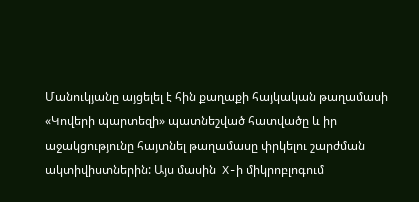Մանուկյանը այցելել է հին քաղաքի հայկական թաղամասի «Կովերի պարտեզի» պատնեշված հատվածը և իր աջակցությունը հայտնել թաղամասը փրկելու շարժման ակտիվիստներին: Այս մասին  X-ի միկրոբլոգում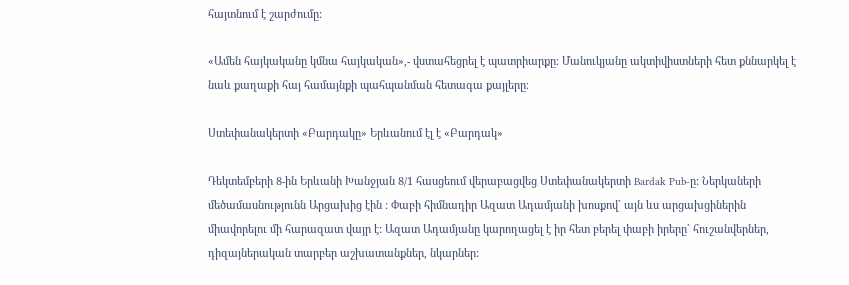հայտնում է շարժումը:

«Ամեն հայկականը կմնա հայկական»,- վստահեցրել է պատրիարքը։ Մանուկյանը ակտիվիստների հետ քննարկել է նաև քաղաքի հայ համայնքի պահպանման հետագա քայլերը։

Ստեփանակերտի «Բարդակը» Երևանում էլ է «Բարդակ»

Դեկտեմբերի 8-ին Երևանի Խանջյան 8/1 հասցեում վերաբացվեց Ստեփանակերտի Bardak Pub-ը: Ներկաների մեծամասնությունն Արցախից էին : Փաբի հիմնադիր Ազատ Ադամյանի խոսքով` այն ևս արցախցիներին միավորելու մի հարազատ վայր է: Ազատ Ադամյանը կարողացել է իր հետ բերել փաբի իրերը` հուշանվերներ, դիզայներական տարբեր աշխատանքներ, նկարներ: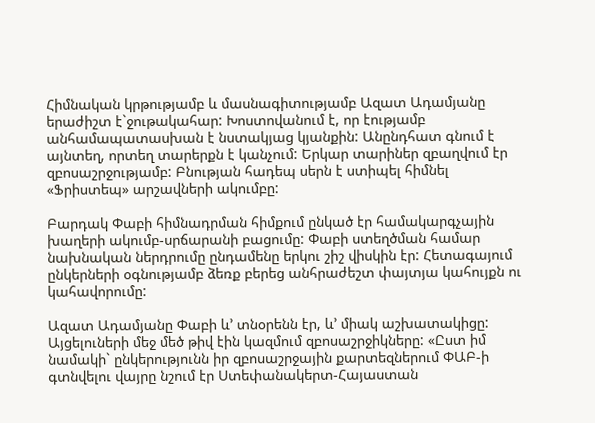Հիմնական կրթությամբ և մասնագիտությամբ Ազատ Ադամյանը երաժիշտ է`ջութակահար: Խոստովանում է, որ էությամբ անհամապատասխան է նստակյաց կյանքին: Անընդհատ գնում է այնտեղ, որտեղ տարերքն է կանչում: Երկար տարիներ զբաղվում էր զբոսաշրջությամբ: Բնության հադեպ սերն է ստիպել հիմնել   «Ֆրիստեպ» արշավների ակումբը:

Բարդակ Փաբի հիմնադրման հիմքում ընկած էր համակարգչային խաղերի ակումբ-սրճարանի բացումը: Փաբի ստեղծման համար նախնական ներդրումը ընդամենը երկու շիշ վիսկին էր: Հետագայում ընկերների օգնությամբ ձեռք բերեց անհրաժեշտ փայտյա կահույքն ու կահավորումը:

Ազատ Ադամյանը Փաբի և’ տնօրենն էր, և’ միակ աշխատակիցը: Այցելուների մեջ մեծ թիվ էին կազմում զբոսաշրջիկները: «Ըստ իմ նամակի` ընկերությունն իր զբոսաշրջային քարտեզներում ՓԱԲ-ի գտնվելու վայրը նշում էր Ստեփանակերտ-Հայաստան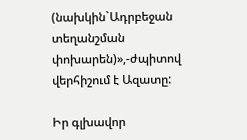(նախկին`Ադրբեջան տեղանշման փոխարեն)»,-ժպիտով վերհիշում է Ազատը:

Իր գլխավոր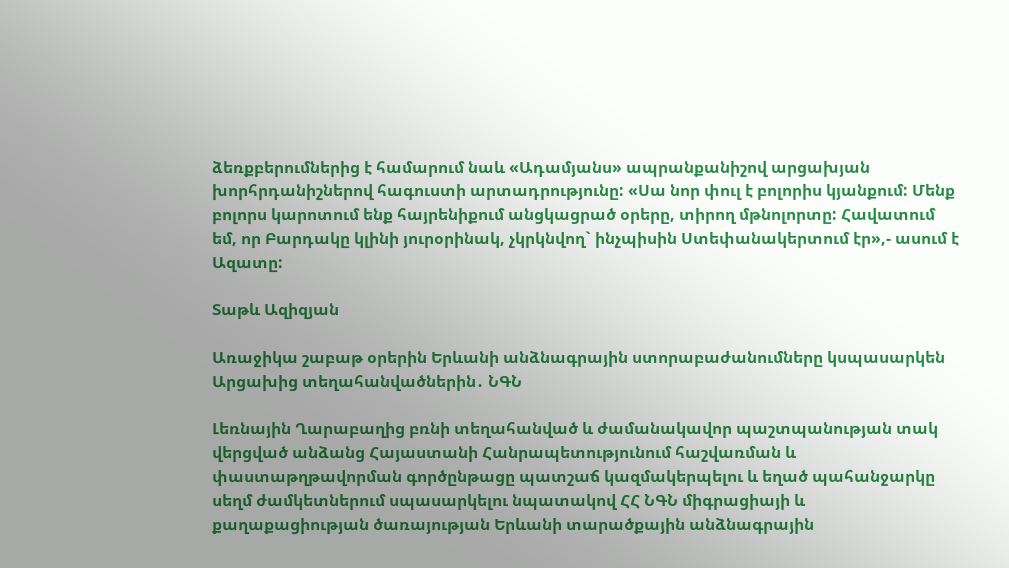ձեռքբերումներից է համարում նաև «Ադամյանս» ապրանքանիշով արցախյան խորհրդանիշներով հագուստի արտադրությունը: «Սա նոր փուլ է բոլորիս կյանքում: Մենք բոլորս կարոտում ենք հայրենիքում անցկացրած օրերը, տիրող մթնոլորտը: Հավատում եմ, որ Բարդակը կլինի յուրօրինակ, չկրկնվող` ինչպիսին Ստեփանակերտում էր»,- ասում է Ազատը:

Տաթև Ազիզյան

Առաջիկա շաբաթ օրերին Երևանի անձնագրային ստորաբաժանումները կսպասարկեն Արցախից տեղահանվածներին․ ՆԳՆ

Լեռնային Ղարաբաղից բռնի տեղահանված և ժամանակավոր պաշտպանության տակ վերցված անձանց Հայաստանի Հանրապետությունում հաշվառման և փաստաթղթավորման գործընթացը պատշաճ կազմակերպելու և եղած պահանջարկը սեղմ ժամկետներում սպասարկելու նպատակով ՀՀ ՆԳՆ միգրացիայի և քաղաքացիության ծառայության Երևանի տարածքային անձնագրային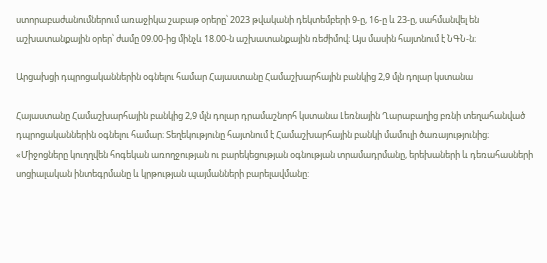ստորաբաժանումներում առաջիկա շաբաթ օրերը՝ 2023 թվականի դեկտեմբերի 9-ը, 16-ը և 23-ը, սահմանվել են աշխատանքային օրեր՝ ժամը 09.00-ից մինչև 18.00-ն աշխատանքային ռեժիմով։ Այս մասին հայտնում է ՆԳՆ-ն։

Արցախցի դպրոցականներին օգնելու համար Հայաստանը Համաշխարհային բանկից 2,9 մլն դոլար կստանա

Հայաստանը Համաշխարհային բանկից 2,9 մլն դոլար դրամաշնորհ կստանա Լեռնային Ղարաբաղից բռնի տեղահանված դպրոցականներին օգնելու համար։ Տեղեկությունը հայտնում է Համաշխարհային բանկի մամուլի ծառայությունից։
«Միջոցները կուղղվեն հոգեկան առողջության ու բարեկեցության օգնության տրամադրմանը, երեխաների և դեռահասների սոցիալական ինտեգրմանը և կրթության պայմանների բարելավմանը: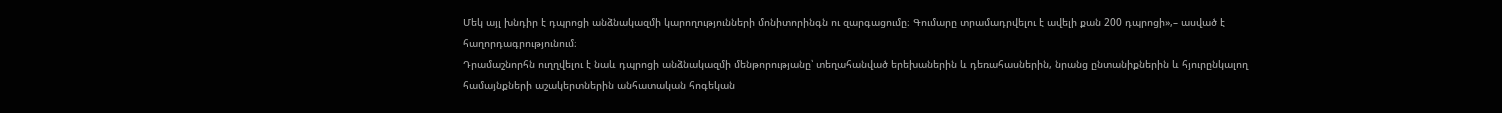Մեկ այլ խնդիր է դպրոցի անձնակազմի կարողությունների մոնիտորինգն ու զարգացումը։ Գումարը տրամադրվելու է ավելի քան 200 դպրոցի»,– ասված է հաղորդագրությունում։
Դրամաշնորհն ուղղվելու է նաև դպրոցի անձնակազմի մենթորությանը՝ տեղահանված երեխաներին և դեռահասներին, նրանց ընտանիքներին և հյուրընկալող համայնքների աշակերտներին անհատական հոգեկան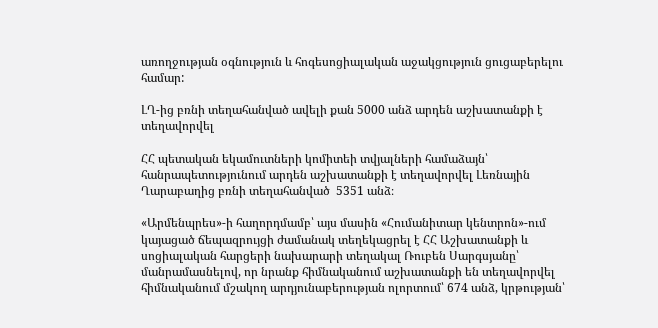առողջության օգնություն և հոգեսոցիալական աջակցություն ցուցաբերելու համար:

ԼՂ-ից բռնի տեղահանված ավելի քան 5000 անձ արդեն աշխատանքի է տեղավորվել

ՀՀ պետական եկամուտների կոմիտեի տվյալների համաձայն՝ հանրապետությունում արդեն աշխատանքի է տեղավորվել Լեռնային Ղարաբաղից բռնի տեղահանված  5351 անձ։

«Արմենպրես»-ի հաղորդմամբ՝ այս մասին «Հումանիտար կենտրոն»-ում կայացած ճեպազրույցի ժամանակ տեղեկացրել է ՀՀ Աշխատանքի և սոցիալական հարցերի նախարարի տեղակալ Ռուբեն Սարգսյանը՝ մանրամասնելով, որ նրանք հիմնականում աշխատանքի են տեղավորվել հիմնականում մշակող արդյունաբերության ոլորտում՝ 674 անձ, կրթության՝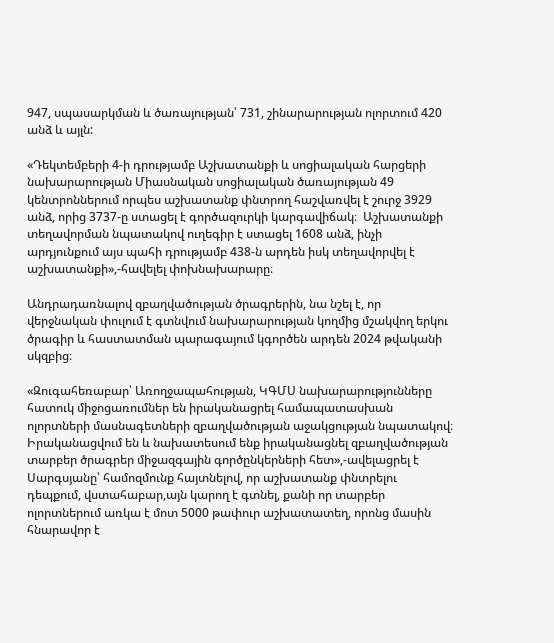947, սպասարկման և ծառայության՝ 731, շինարարության ոլորտում 420 անձ և այլն:

«Դեկտեմբերի 4-ի դրությամբ Աշխատանքի և սոցիալական հարցերի նախարարության Միասնական սոցիալական ծառայության 49 կենտրոններում որպես աշխատանք փնտրող հաշվառվել է շուրջ 3929 անձ, որից 3737-ը ստացել է գործազուրկի կարգավիճակ։  Աշխատանքի տեղավորման նպատակով ուղեգիր է ստացել 1608 անձ, ինչի արդյունքում այս պահի դրությամբ 438-ն արդեն իսկ տեղավորվել է աշխատանքի»,-հավելել փոխնախարարը։

Անդրադառնալով զբաղվածության ծրագրերին, նա նշել է, որ վերջնական փուլում է գտնվում նախարարության կողմից մշակվող երկու ծրագիր և հաստատման պարագայում կգործեն արդեն 2024 թվականի սկզբից։

«Զուգահեռաբար՝ Առողջապահության, ԿԳՄՍ նախարարությունները հատուկ միջոցառումներ են իրականացրել համապատասխան ոլորտների մասնագետների զբաղվածության աջակցության նպատակով։ Իրականացվում են և նախատեսում ենք իրականացնել զբաղվածության տարբեր ծրագրեր միջազգային գործընկերների հետ»,-ավելացրել է Սարգսյանը՝ համոզմունք հայտնելով, որ աշխատանք փնտրելու դեպքում, վստահաբար,այն կարող է գտնել, քանի որ տարբեր ոլորտներում առկա է մոտ 5000 թափուր աշխատատեղ, որոնց մասին հնարավոր է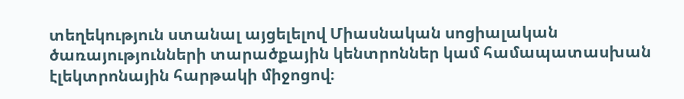տեղեկություն ստանալ այցելելով Միասնական սոցիալական ծառայությունների տարածքային կենտրոններ կամ համապատասխան էլեկտրոնային հարթակի միջոցով։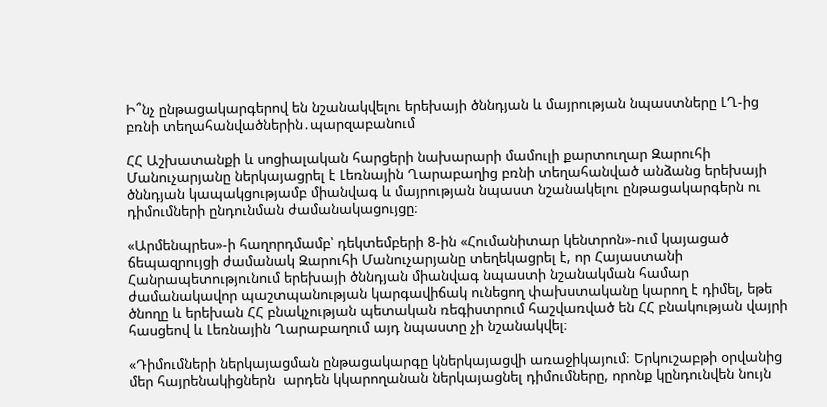Ի՞նչ ընթացակարգերով են նշանակվելու երեխայի ծննդյան և մայրության նպաստները ԼՂ-ից բռնի տեղահանվածներին․պարզաբանում

ՀՀ Աշխատանքի և սոցիալական հարցերի նախարարի մամուլի քարտուղար Զարուհի Մանուչարյանը ներկայացրել է Լեռնային Ղարաբաղից բռնի տեղահանված անձանց երեխայի ծննդյան կապակցությամբ միանվագ և մայրության նպաստ նշանակելու ընթացակարգերն ու դիմումների ընդունման ժամանակացույցը։

«Արմենպրես»-ի հաղորդմամբ՝ դեկտեմբերի 8-ին «Հումանիտար կենտրոն»-ում կայացած ճեպազրույցի ժամանակ Զարուհի Մանուչարյանը տեղեկացրել է, որ Հայաստանի Հանրապետությունում երեխայի ծննդյան միանվագ նպաստի նշանակման համար ժամանակավոր պաշտպանության կարգավիճակ ունեցող փախստականը կարող է դիմել, եթե ծնողը և երեխան ՀՀ բնակչության պետական ռեգիստրում հաշվառված են ՀՀ բնակության վայրի հասցեով և Լեռնային Ղարաբաղում այդ նպաստը չի նշանակվել։

«Դիմումների ներկայացման ընթացակարգը կներկայացվի առաջիկայում։ Երկուշաբթի օրվանից մեր հայրենակիցներն  արդեն կկարողանան ներկայացնել դիմումները, որոնք կընդունվեն նույն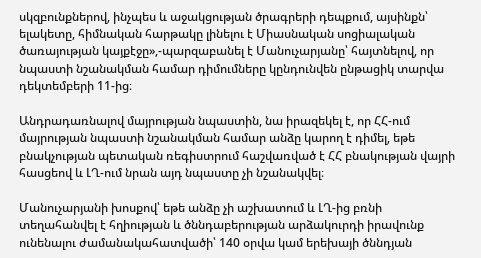սկզբունքներով, ինչպես և աջակցության ծրագրերի դեպքում, այսինքն՝ ելակետը, հիմնական հարթակը լինելու է Միասնական սոցիալական ծառայության կայքէջը»,-պարզաբանել է Մանուչարյանը՝ հայտնելով, որ նպաստի նշանակման համար դիմումները կընդունվեն ընթացիկ տարվա դեկտեմբերի 11-ից։

Անդրադառնալով մայրության նպաստին, նա իրազեկել է, որ ՀՀ-ում մայրության նպաստի նշանակման համար անձը կարող է դիմել, եթե բնակչության պետական ռեգիստրում հաշվառված է ՀՀ բնակության վայրի հասցեով և ԼՂ-ում նրան այդ նպաստը չի նշանակվել։

Մանուչարյանի խոսքով՝ եթե անձը չի աշխատում և ԼՂ-ից բռնի տեղահանվել է հղիության և ծննդաբերության արձակուրդի իրավունք ունենալու ժամանակահատվածի՝ 140 օրվա կամ երեխայի ծննդյան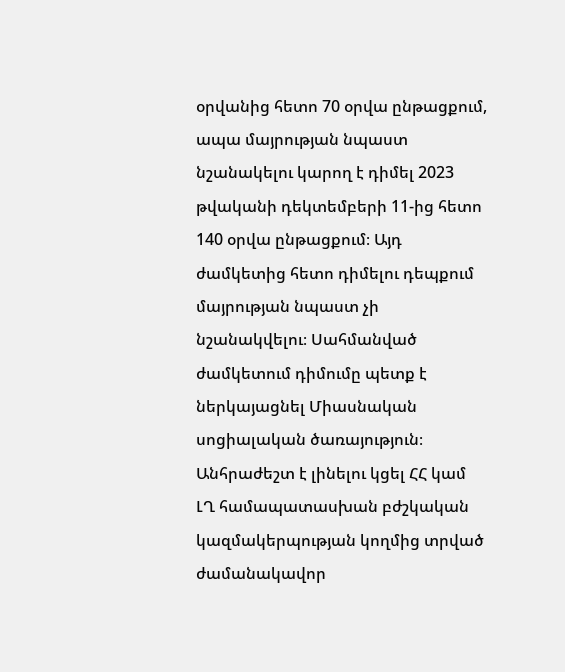օրվանից հետո 70 օրվա ընթացքում, ապա մայրության նպաստ նշանակելու կարող է դիմել 2023 թվականի դեկտեմբերի 11-ից հետո 140 օրվա ընթացքում։ Այդ ժամկետից հետո դիմելու դեպքում մայրության նպաստ չի նշանակվելու։ Սահմանված ժամկետում դիմումը պետք է ներկայացնել Միասնական սոցիալական ծառայություն։ Անհրաժեշտ է լինելու կցել ՀՀ կամ ԼՂ համապատասխան բժշկական կազմակերպության կողմից տրված ժամանակավոր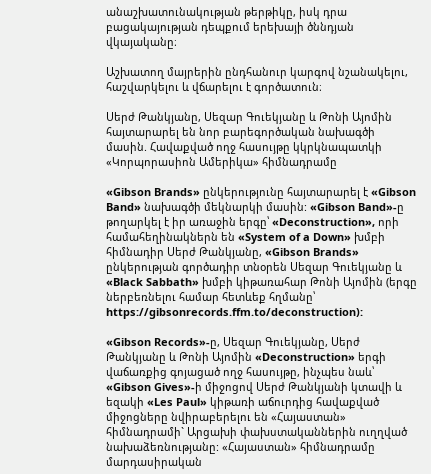անաշխատունակության թերթիկը, իսկ դրա բացակայության դեպքում երեխայի ծննդյան վկայականը։

Աշխատող մայրերին ընդհանուր կարգով նշանակելու, հաշվարկելու և վճարելու է գործատուն։

Սերժ Թանկյանը, Սեզար Գուեկյանը և Թոնի Այոմին հայտարարել են նոր բարեգործական նախագծի մասին. Հավաքված ողջ հասույթը կկրկնապատկի «Կորպորասիոն Ամերիկա» հիմնադրամը

«Gibson Brands» ընկերությունը հայտարարել է «Gibson Band» նախագծի մեկնարկի մասին: «Gibson Band»-ը թողարկել է իր առաջին երգը՝ «Deconstruction», որի համահեղինակներն են «System of a Down» խմբի հիմնադիր Սերժ Թանկյանը, «Gibson Brands» ընկերության գործադիր տնօրեն Սեզար Գուեկյանը և «Black Sabbath» խմբի կիթառահար Թոնի Այոմին (երգը ներբեռնելու համար հետևեք հղմանը՝ https://gibsonrecords.ffm.to/deconstruction):

«Gibson Records»-ը, Սեզար Գուեկյանը, Սերժ Թանկյանը և Թոնի Այոմին «Deconstruction» երգի վաճառքից գոյացած ողջ հասույթը, ինչպես նաև՝ «Gibson Gives»-ի միջոցով Սերժ Թանկյանի կտավի և եզակի «Les Paul» կիթառի աճուրդից հավաքված միջոցները նվիրաբերելու են «Հայաստան» հիմնադրամի` Արցախի փախստականներին ուղղված նախաձեռնությանը: «Հայաստան» հիմնադրամը մարդասիրական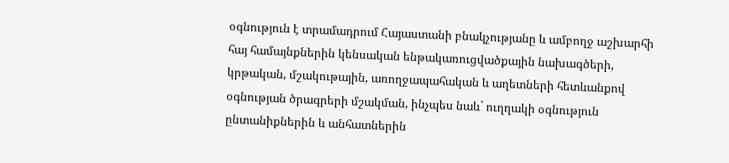օգնություն է տրամադրում Հայաստանի բնակչությանը և ամբողջ աշխարհի հայ համայնքներին կենսական ենթակառուցվածքային նախագծերի, կրթական, մշակութային, առողջապահական և աղետների հետևանքով օգնության ծրագրերի մշակման, ինչպես նաև` ուղղակի օգնություն ընտանիքներին և անհատներին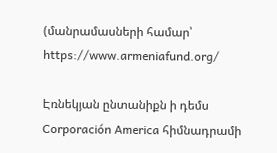(մանրամասների համար՝ https://www.armeniafund.org/

Էռնեկյան ընտանիքն ի դեմս Corporación America հիմնադրամի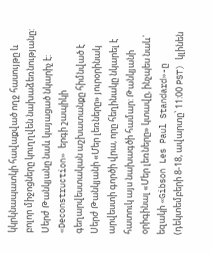կկրկնապատկի հավաքված ողջ հասույթը և բոլոր միջոցները կուղղվեն նախաձեռնությանը: Սերժ Թանկյանը նաև կայացած նկարիչ է: «Deconstruction» երգի շապիկի գեղարվեստական աշխատանքը հիմնված է Սերժ Թանկյանի «Մեր լեռները» յուրօրինակ արվեստի գործի վրա, որը հեղինակը նկարել է հատուկ այս նախագծի համար: Թանկյանի օրիգինալ «Մեր լեռները» կտավը, ինչպես նաև` եզակի «Gibson Les Paul Standard»-ը (դեկտեմբերի 8-18, ավարտը՝ 11:00 PST) կլինեն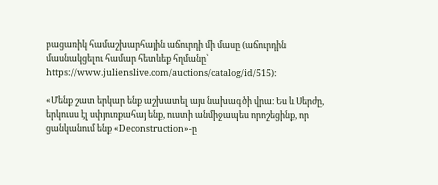բացառիկ համաշխարհային աճուրդի մի մասը (աճուրդին մասնակցելու համար հետևեք հղմանը՝  https://www.julienslive.com/auctions/catalog/id/515):

«Մենք շատ երկար ենք աշխատել այս նախագծի վրա։ Ես և Սերժը, երկուսս էլ սփյուռքահայ ենք, ուստի անմիջապես որոշեցինք, որ ցանկանում ենք «Deconstruction»-ը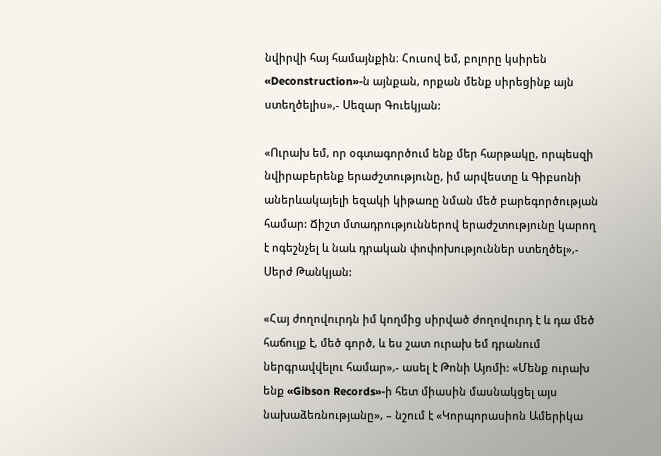նվիրվի հայ համայնքին։ Հուսով եմ, բոլորը կսիրեն «Deconstruction»-ն այնքան, որքան մենք սիրեցինք այն ստեղծելիս»,- Սեզար Գուեկյան:

«Ուրախ եմ, որ օգտագործում ենք մեր հարթակը, որպեսզի նվիրաբերենք երաժշտությունը, իմ արվեստը և Գիբսոնի աներևակայելի եզակի կիթառը նման մեծ բարեգործության համար: Ճիշտ մտադրություններով երաժշտությունը կարող է ոգեշնչել և նաև դրական փոփոխություններ ստեղծել»,- Սերժ Թանկյան:

«Հայ ժողովուրդն իմ կողմից սիրված ժողովուրդ է և դա մեծ հաճույք է, մեծ գործ, և ես շատ ուրախ եմ դրանում ներգրավվելու համար»,- ասել է Թոնի Այոմի: «Մենք ուրախ ենք «Gibson Records»-ի հետ միասին մասնակցել այս նախաձեռնությանը», – նշում է «Կորպորասիոն Ամերիկա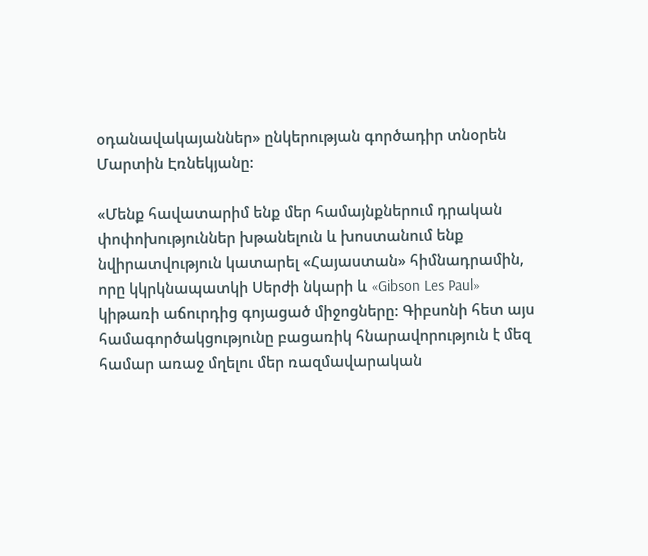օդանավակայաններ» ընկերության գործադիր տնօրեն Մարտին Էռնեկյանը:

«Մենք հավատարիմ ենք մեր համայնքներում դրական փոփոխություններ խթանելուն և խոստանում ենք նվիրատվություն կատարել «Հայաստան» հիմնադրամին, որը կկրկնապատկի Սերժի նկարի և «Gibson Les Paul» կիթառի աճուրդից գոյացած միջոցները: Գիբսոնի հետ այս համագործակցությունը բացառիկ հնարավորություն է մեզ համար առաջ մղելու մեր ռազմավարական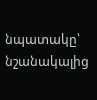նպատակը՝ նշանակալից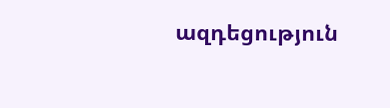ազդեցություն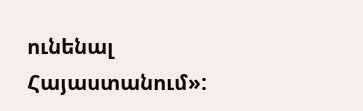ունենալ Հայաստանում»: